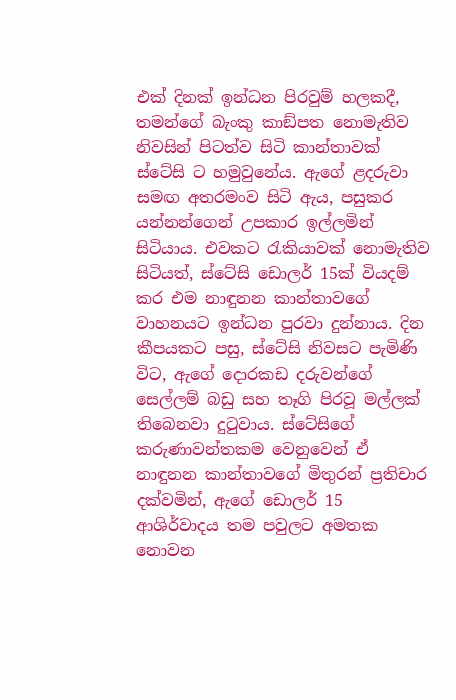එක් දිනක් ඉන්ධන පිරවුම් හලකදී, තමන්ගේ බැංකු කාඞ්පත නොමැතිව නිවසින් පිටත්ව සිටි කාන්තාවක් ස්ටේසි ට හමුවුනේය. ඇගේ ළදරුවා සමඟ අතරමංව සිටි ඇය, පසුකර යන්නන්ගෙන් උපකාර ඉල්ලමින් සිටියාය. එවකට රැකියාවක් නොමැතිව සිටියත්, ස්ටේසි ඩොලර් 15ක් වියදම් කර එම නාඳුනන කාන්තාවගේ වාහනයට ඉන්ධන පුරවා දුන්නාය. දින කීපයකට පසු, ස්ටේසි නිවසට පැමිණි විට, ඇගේ දොරකඩ දරුවන්ගේ සෙල්ලම් බඩු සහ තෑගි පිරවූ මල්ලක් තිබෙනවා දුටුවාය. ස්ටේසිගේ කරුණාවන්තකම වෙනුවෙන් ඒ නාඳුනන කාන්තාවගේ මිතුරන් ප්‍රතිචාර දක්වමින්, ඇගේ ඩොලර් 15 ආශිර්වාදය තම පවුලට අමතක නොවන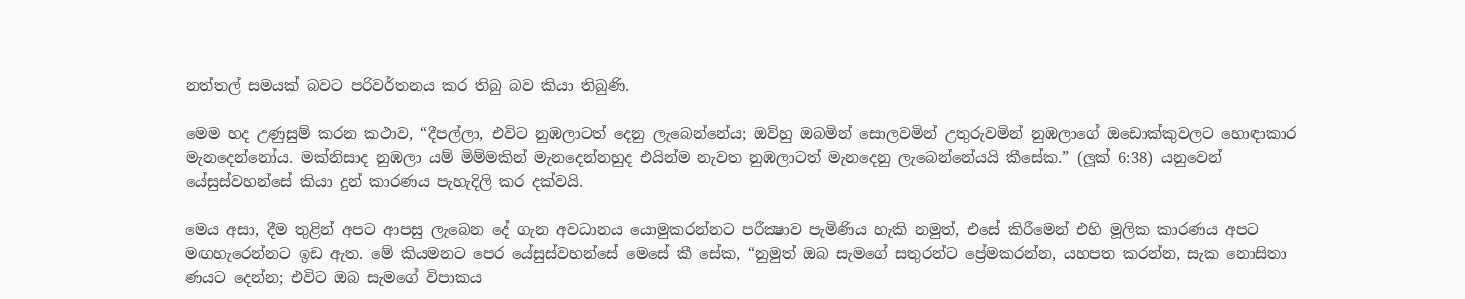නත්තල් සමයක් බවට පරිවර්තනය කර තිබු බව කියා තිබුණි.

මෙම හද උණුසුම් කරන කථාව, “දීපල්ලා, එවිට නුඹලාටත් දෙනු ලැබෙන්නේය; ඔව්හු ඔබමින් සොලවමින් උතුරුවමින් නුඹලාගේ ඔඩොක්කුවලට හොඳාකාර මැනදෙන්නෝය. මක්නිසාද නුඹලා යම් මිම්මකින් මැනදෙන්නහුද එයින්ම නැවත නුඹලාටත් මැනදෙනු ලැබෙන්නේයයි කීසේක.” (ලූක් 6:38) යනුවෙන් යේසුස්වහන්සේ කියා දුන් කාරණය පැහැදිලි කර දක්වයි.

මෙය අසා, දීම තුළින් අපට ආපසු ලැබෙන දේ ගැන අවධානය යොමුකරන්නට පරීක්‍ෂාව පැමිණිය හැකි නමුත්, එසේ කිරීමෙන් එහි මූලික කාරණය අපට මඟහැරෙන්නට ඉඩ ඇත. මේ කියමනට පෙර යේසුස්වහන්සේ මෙසේ කී සේක, “නුමුත් ඔබ සැමගේ සතුරන්ට ප්‍රේමකරන්න, යහපත කරන්න, සැක නොසිතා ණයට දෙන්න; එවිට ඔබ සැමගේ විපාකය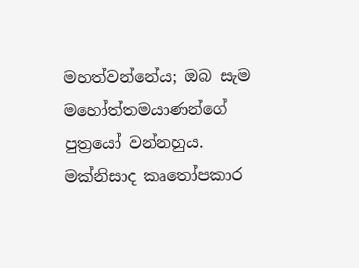මහත්වන්නේය; ඔබ සැම මහෝත්තමයාණන්ගේ පුත්‍රයෝ වන්නහුය. මක්නිසාද කෘතෝපකාර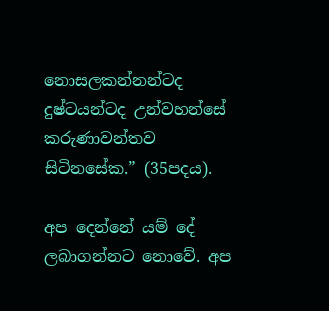නොසලකන්නන්ටද දුෂ්ටයන්ටද උන්වහන්සේ කරුණාවන්තව සිටිනසේක.” (35පදය).

අප දෙන්නේ යම් දේ ලබාගන්නට නොවේ. අප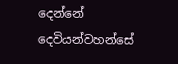දෙන්නේ දෙවියන්වහන්සේ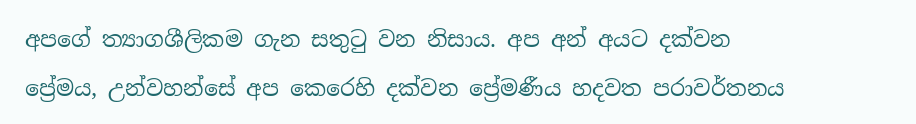අපගේ ත්‍යාගශීලිකම ගැන සතුටු වන නිසාය. අප අන් අයට දක්වන ප්‍රේමය, උන්වහන්සේ අප කෙරෙහි දක්වන ප්‍රේමණීය හදවත පරාවර්තනය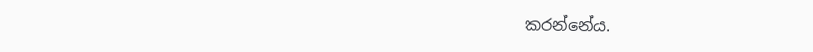කරන්නේය.